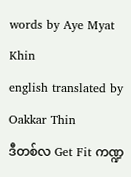words by Aye Myat Khin
english translated by Oakkar Thin
ဒီတစ်လ Get Fit ကဏ္ဍ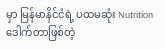မှာ မြန်မာနိင်ငံရဲ့ ပထမဆုံး Nutrition ဒေါက်တာဖြစ်တဲ့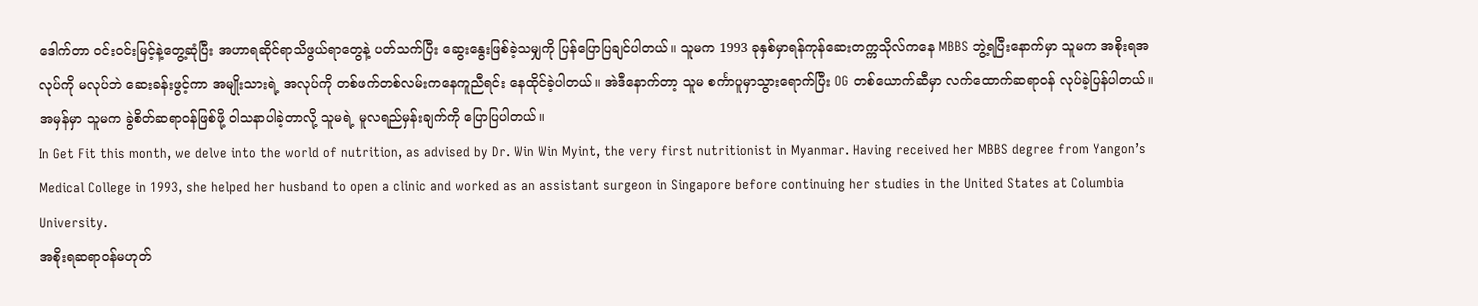ဒေါက်တာ ဝင်းဝင်းမြင့်နဲ့တွေ့ဆုံပြီး အဟာရဆိုင်ရာသိဖွယ်ရာတွေနဲ့ ပတ်သက်ပြီး ဆွေးနွေးဖြစ်ခဲ့သမျှကို ပြန်ပြောပြချင်ပါတယ်။ သူမက 1993 ခုနှစ်မှာရန်ကုန်ဆေးတက္ကသိုလ်ကနေ MBBS ဘွဲ့ရပြီးနောက်မှာ သူမက အစိုးရအလုပ်ကို မလုပ်ဘဲ ဆေးခန်းဖွင့်ကာ အမျိုးသားရဲ့ အလုပ်ကို တစ်ဖက်တစ်လမ်းကနေကူညီရင်း နေထိုင်ခဲ့ပါတယ်။ အဲဒီနောက်တာ့ သူမ စင်္ကာပူမှာသွားရောက်ပြီး OG တစ်ယောက်ဆီမှာ လက်ထောက်ဆရာဝန် လုပ်ခဲ့ပြန်ပါတယ်။ အမှန်မှာ သူမက ခွဲစိတ်ဆရာဝန်ဖြစ်ဖို့ ဝါသနာပါခဲ့တာလို့ သူမရဲ့ မူလရည်မှန်းချက်ကို ပြောပြပါတယ်။
In Get Fit this month, we delve into the world of nutrition, as advised by Dr. Win Win Myint, the very first nutritionist in Myanmar. Having received her MBBS degree from Yangon’s Medical College in 1993, she helped her husband to open a clinic and worked as an assistant surgeon in Singapore before continuing her studies in the United States at Columbia University.
အစိုးရဆရာဝန်မဟုတ်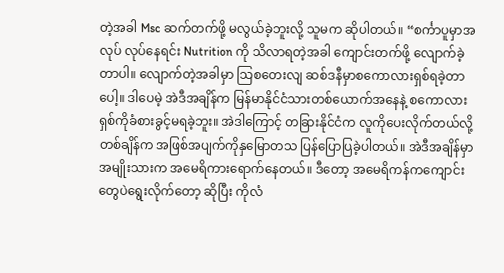တဲ့အခါ Msc ဆက်တက်ဖို့ မလွယ်ခဲ့ဘူးလို့ သူမက ဆိုပါတယ်။ “စင်္ကာပူမှာအလုပ် လုပ်နေရင်း Nutrition ကို သိလာရတဲ့အခါ ကျောင်းတက်ဖို့ လျောက်ခဲ့တာပါ။ လျောက်တဲ့အခါမှာ သြစတေးလျ ဆစ်ဒနီမှာစကောလားရှစ်ရခဲ့တာပေါ့။ ဒါပေမဲ့ အဲဒီအချိန်က မြန်မာနိုင်ငံသားတစ်ယောက်အနေနဲ့ စကောလားရှစ်ကိုခံစားခွင့်မရခဲ့ဘူး။ အဲဒါကြောင့် တခြားနိုင်ငံက လူကိုပေးလိုက်တယ်လို့ တစ်ချိန်က အဖြစ်အပျက်ကိုနှမြောတသ ပြန်ပြောပြခဲ့ပါတယ်။ အဲဒီအချိန်မှာ အမျိုးသားက အမေရိကားရောက်နေတယ်။ ဒီတော့ အမေရိကန်ကကျောင်းတွေပဲရွေးလိုက်တော့ ဆိုပြီး ကိုလံ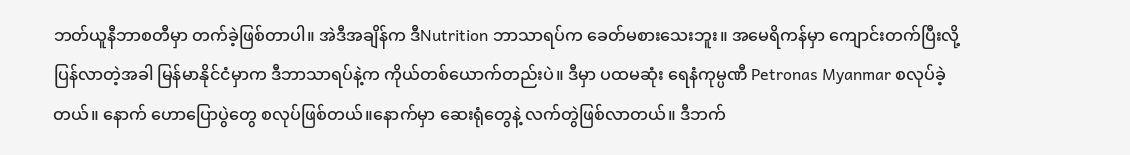ဘတ်ယူနီဘာစတီမှာ တက်ခဲ့ဖြစ်တာပါ။ အဲဒီအချိန်က ဒီNutrition ဘာသာရပ်က ခေတ်မစားသေးဘူး။ အမေရိကန်မှာ ကျောင်းတက်ပြီးလို့ ပြန်လာတဲ့အခါ မြန်မာနိုင်ငံမှာက ဒီဘာသာရပ်နဲ့က ကိုယ်တစ်ယောက်တည်းပဲ။ ဒီမှာ ပထမဆုံး ရေနံကုမ္ပဏီ Petronas Myanmar စလုပ်ခဲ့တယ်။ နောက် ဟောပြောပွဲတွေ စလုပ်ဖြစ်တယ်။နောက်မှာ ဆေးရုံတွေနဲ့ လက်တွဲဖြစ်လာတယ်။ ဒီဘက်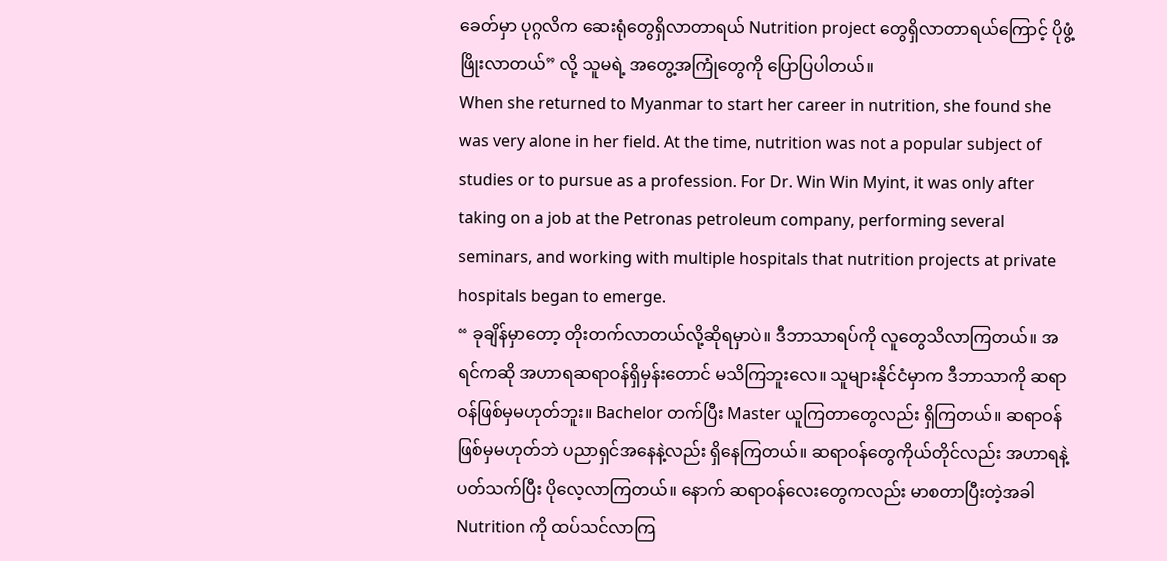ခေတ်မှာ ပုဂ္ဂလိက ဆေးရုံတွေရှိလာတာရယ် Nutrition project တွေရှိလာတာရယ်ကြောင့် ပိုဖွံ့ဖြိုးလာတယ်” လို့ သူမရဲ့ အတွေ့အကြုံတွေကို ပြောပြပါတယ်။
When she returned to Myanmar to start her career in nutrition, she found she was very alone in her field. At the time, nutrition was not a popular subject of studies or to pursue as a profession. For Dr. Win Win Myint, it was only after taking on a job at the Petronas petroleum company, performing several seminars, and working with multiple hospitals that nutrition projects at private hospitals began to emerge.
“ ခုချိန်မှာတော့ တိုးတက်လာတယ်လို့ဆိုရမှာပဲ။ ဒီဘာသာရပ်ကို လူတွေသိလာကြတယ်။ အရင်ကဆို အဟာရဆရာဝန်ရှိမှန်းတောင် မသိကြဘူးလေ။ သူများနိုင်ငံမှာက ဒီဘာသာကို ဆရာဝန်ဖြစ်မှမဟုတ်ဘူး။ Bachelor တက်ပြီး Master ယူကြတာတွေလည်း ရှိကြတယ်။ ဆရာဝန်ဖြစ်မှမဟုတ်ဘဲ ပညာရှင်အနေနဲ့လည်း ရှိနေကြတယ်။ ဆရာဝန်တွေကိုယ်တိုင်လည်း အဟာရနဲ့ပတ်သက်ပြီး ပိုလေ့လာကြတယ်။ နောက် ဆရာဝန်လေးတွေကလည်း မာစတာပြီးတဲ့အခါ Nutrition ကို ထပ်သင်လာကြ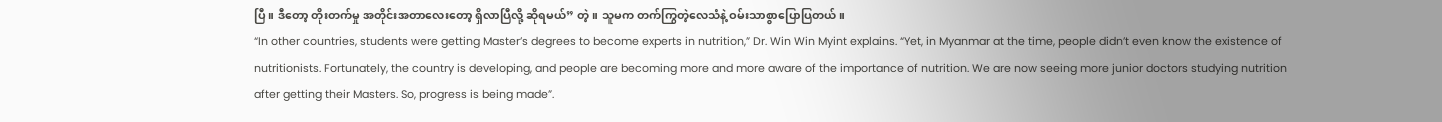ပြီ။ ဒီတော့ တိုးတက်မှု အတိုင်းအတာလေးတော့ ရှိလာပြီလို့ ဆိုရမယ်” တဲ့။ သူမက တက်ကြွတဲ့လေသံနဲ့ ဝမ်းသာစွာပြောပြတယ်။
“In other countries, students were getting Master’s degrees to become experts in nutrition,” Dr. Win Win Myint explains. “Yet, in Myanmar at the time, people didn’t even know the existence of nutritionists. Fortunately, the country is developing, and people are becoming more and more aware of the importance of nutrition. We are now seeing more junior doctors studying nutrition after getting their Masters. So, progress is being made”.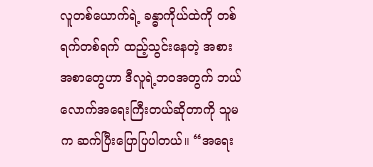လူတစ်ယောက်ရဲ့ ခန္ဓာကိုယ်ထဲကို တစ်ရက်တစ်ရက် ထည့်သွင်းနေတဲ့ အစားအစာတွေဟာ ဒီလူရဲ့ဘဝအတွက် ဘယ်လောက်အရေးကြီးတယ်ဆိုတာကို သူမက ဆက်ပြီးပြောပြပါတယ်။ “အရေး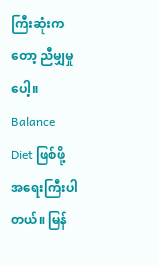ကြီးဆုံးကတော့ ညီမျှမှုပေါ့။ Balance Diet ဖြစ်ဖို့ အရေးကြီးပါတယ်။ မြန်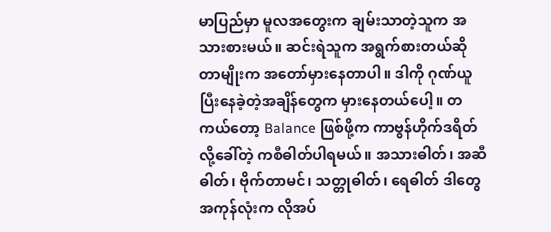မာပြည်မှာ မူလအတွေးက ချမ်းသာတဲ့သူက အသားစားမယ်။ ဆင်းရဲသူက အရွက်စားတယ်ဆိုတာမျိုးက အတော်မှားနေတာပါ။ ဒါကို ဂုဏ်ယူပြီးနေခဲ့တဲ့အချိန်တွေက မှားနေတယ်ပေါ့။ တကယ်တော့ Balance ဖြစ်ဖို့က ကာဗွန်ဟိုက်ဒရိတ် လို့ခေါ်တဲ့ ကစီဓါတ်ပါရမယ်။ အသားဓါတ်၊ အဆီဓါတ်၊ ဗိုက်တာမင်၊ သတ္တုဓါတ်၊ ရေဓါတ် ဒါတွေအကုန်လုံးက လိုအပ်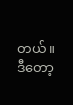တယ်။ ဒီတော့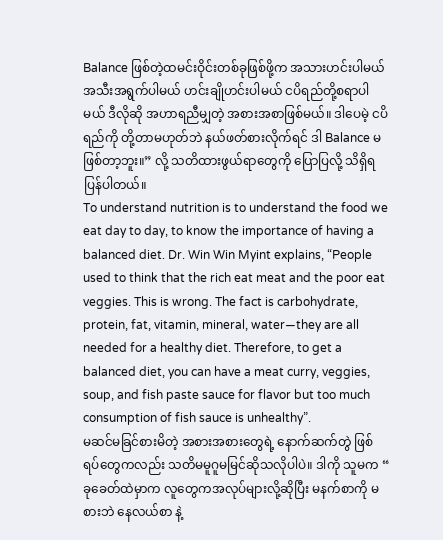Balance ဖြစ်တဲ့ထမင်းဝိုင်းတစ်ခုဖြစ်ဖို့က အသားဟင်းပါမယ် အသီးအရွက်ပါမယ် ဟင်းချိုဟင်းပါမယ် ငပိရည်တို့စရာပါမယ် ဒီလိုဆို အဟာရညီမျှတဲ့ အစားအစာဖြစ်မယ်။ ဒါပေမဲ့ ငပိရည်ကို တို့တာမဟုတ်ဘဲ နယ်ဖတ်စားလိုက်ရင် ဒါ Balance မဖြစ်တာ့ဘူး။” လို့ သတိထားဖွယ်ရာတွေကို ပြောပြလို့ သိရှိရပြန်ပါတယ်။
To understand nutrition is to understand the food we eat day to day, to know the importance of having a balanced diet. Dr. Win Win Myint explains, “People used to think that the rich eat meat and the poor eat veggies. This is wrong. The fact is carbohydrate, protein, fat, vitamin, mineral, water—they are all needed for a healthy diet. Therefore, to get a balanced diet, you can have a meat curry, veggies, soup, and fish paste sauce for flavor but too much consumption of fish sauce is unhealthy”.
မဆင်မခြင်စားမိတဲ့ အစားအစားတွေရဲ့ နောက်ဆက်တွဲ ဖြစ်ရပ်တွေကလည်း သတိမမူဂူမမြင်ဆိုသလိုပါပဲ။ ဒါကို သူမက “ ခုခေတ်ထဲမှာက လူတွေကအလုပ်များလို့ဆိုပြီး မနက်စာကို မစားဘဲ နေလယ်စာ နဲ့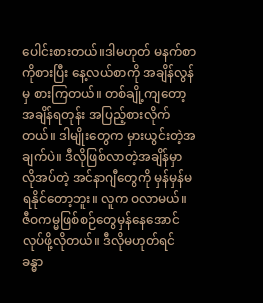ပေါင်းစားတယ်။ဒါမဟုတ် မနက်စာကိုစားပြီး နေ့လယ်စာကို အချိန်လွန်မှ စားကြတယ်။ တစ်ချို့ကျတော့ အချိန်ရတုန်း အပြည့်စားလိုက်တယ်။ ဒါမျိုးတွေက မှားယွင်းတဲ့အချက်ပဲ။ ဒီလိုဖြစ်လာတဲ့အချိန်မှာ လိုအပ်တဲ့ အင်နာဂျီတွေကို မှန်မှန်မရနိုင်တော့ဘူး။ လူက ဝလာမယ်။ ဇီဝကမ္မဖြစ်စဉ်တွေမှန်နေအောင် လုပ်ဖို့လိုတယ်။ ဒီလိုမဟုတ်ရင် ခန္ဓာ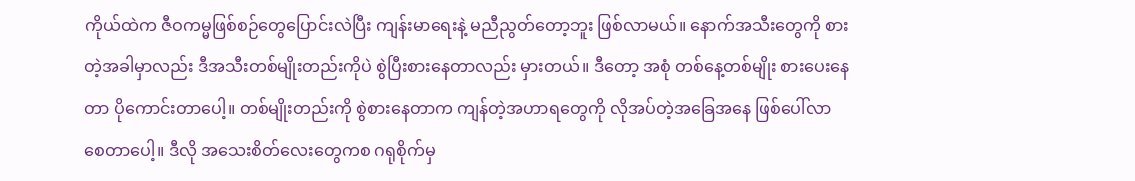ကိုယ်ထဲက ဇီဝကမ္မဖြစ်စဉ်တွေပြောင်းလဲပြီး ကျန်းမာရေးနဲ့ မညီညွတ်တော့ဘူး ဖြစ်လာမယ်။ နောက်အသီးတွေကို စားတဲ့အခါမှာလည်း ဒီအသီးတစ်မျိုးတည်းကိုပဲ စွဲပြီးစားနေတာလည်း မှားတယ်။ ဒီတော့ အစုံ တစ်နေ့တစ်မျိုး စားပေးနေတာ ပိုကောင်းတာပေါ့။ တစ်မျိုးတည်းကို စွဲစားနေတာက ကျန်တဲ့အဟာရတွေကို လိုအပ်တဲ့အခြေအနေ ဖြစ်ပေါ်လာစေတာပေါ့။ ဒီလို အသေးစိတ်လေးတွေကစ ဂရုစိုက်မှ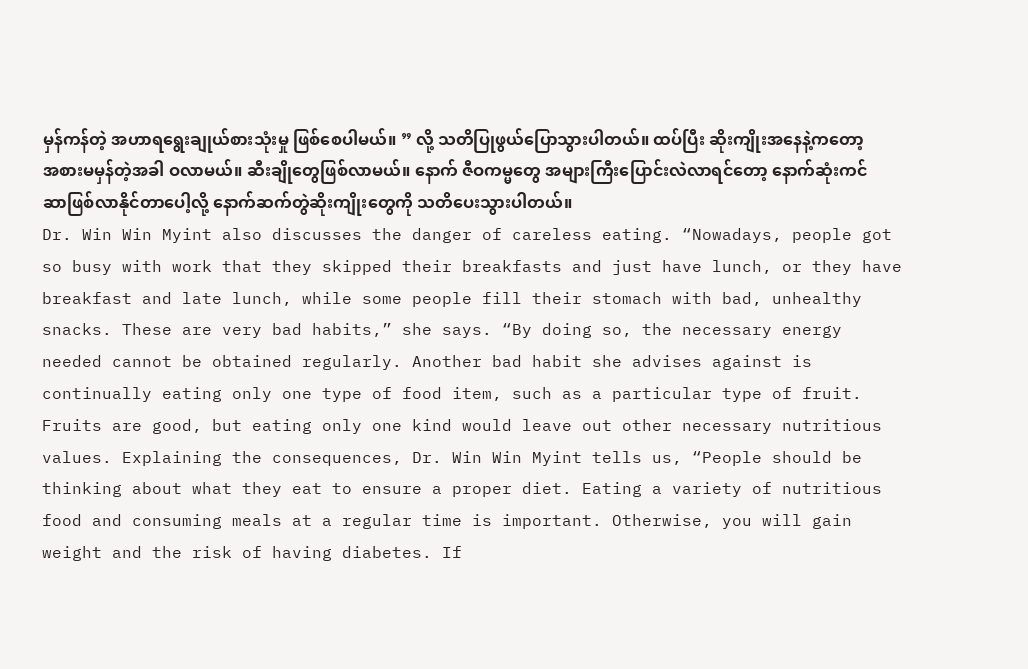မှန်ကန်တဲ့ အဟာရရွေးချုယ်စားသုံးမှု ဖြစ်စေပါမယ်။ ” လို့ သတိပြုဖွယ်ပြောသွားပါတယ်။ ထပ်ပြီး ဆိုးကျိုးအနေနဲ့ကတော့ အစားမမှန်တဲ့အခါ ဝလာမယ်။ ဆီးချိုတွေဖြစ်လာမယ်။ နောက် ဇီဝကမ္မတွေ အများကြီးပြောင်းလဲလာရင်တော့ နောက်ဆုံးကင်ဆာဖြစ်လာနိုင်တာပေါ့လို့ နောက်ဆက်တွဲဆိုးကျိုးတွေကို သတိပေးသွားပါတယ်။
Dr. Win Win Myint also discusses the danger of careless eating. “Nowadays, people got so busy with work that they skipped their breakfasts and just have lunch, or they have breakfast and late lunch, while some people fill their stomach with bad, unhealthy snacks. These are very bad habits,” she says. “By doing so, the necessary energy needed cannot be obtained regularly. Another bad habit she advises against is continually eating only one type of food item, such as a particular type of fruit. Fruits are good, but eating only one kind would leave out other necessary nutritious values. Explaining the consequences, Dr. Win Win Myint tells us, “People should be thinking about what they eat to ensure a proper diet. Eating a variety of nutritious food and consuming meals at a regular time is important. Otherwise, you will gain weight and the risk of having diabetes. If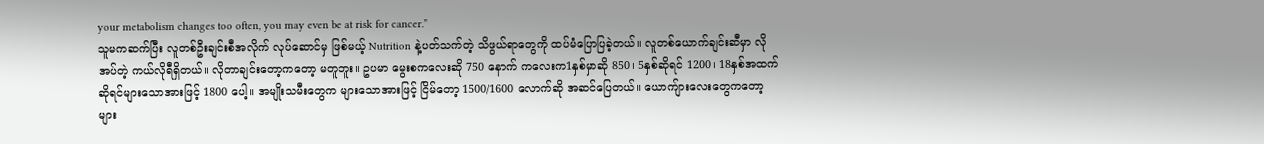your metabolism changes too often, you may even be at risk for cancer.”
သူမကဆက်ပြီး လူတစ်ဦးချင်းစီအလိုက် လုပ်ဆောင်မှ ဖြစ်မယ့် Nutrition နဲ့ပတ်သက်တဲ့ သိဖွယ်ရာတွေကို ထပ်မံပြောပြခဲ့တယ်။ လူတစ်ယောက်ချင်းဆီမှာ လိုအပ်တဲ့ ကယ်လိုရီရှိတယ်။ လိုတာချင်းတော့ကတော့ မတူဘူး။ ဥပမာ မွေးစကလေးဆို 750 နောက် ကလေးက1နှစ်မှာဆို 850၊ 5နှစ်ဆိုရင် 1200၊ 18နှစ်အထက်ဆိုရင်များသောအားဖြင့် 1800 ပေါ့။ အမျိုးသမီးတွေက များသောအားဖြင့် ငြိမ်တော့ 1500/1600 လောက်ဆို အဆင်ပြေတယ်။ ယောကျ်ားလေးတွေကတော့ များ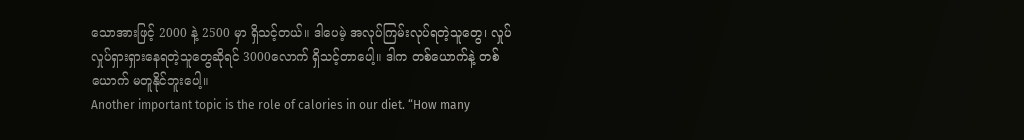သောအားဖြင့် 2000 နဲ့ 2500 မှာ ရှိသင့်တယ်။ ဒါပေမဲ့ အလုပ်ကြမ်းလုပ်ရတဲ့သူတွေ၊ လှုပ်လှုပ်ရှားရှားနေရတဲ့သူတွေဆိုရင် 3000လောက် ရှိသင့်တာပေါ့။ ဒါက တစ်ယောက်နဲ့ တစ်ယောက် မတူနိုင်ဘူးပေါ့။
Another important topic is the role of calories in our diet. “How many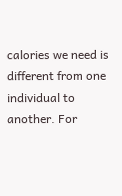calories we need is different from one individual to another. For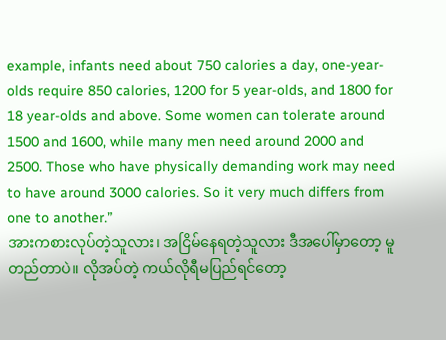example, infants need about 750 calories a day, one-year-olds require 850 calories, 1200 for 5 year-olds, and 1800 for 18 year-olds and above. Some women can tolerate around 1500 and 1600, while many men need around 2000 and 2500. Those who have physically demanding work may need to have around 3000 calories. So it very much differs from one to another.”
အားကစားလုပ်တဲ့သူလား၊ အငြိမ်နေရတဲ့သူလား ဒီအပေါ်မှာတော့ မူတည်တာပဲ။ လိုအပ်တဲ့ ကယ်လိုရီမပြည်ရင်တော့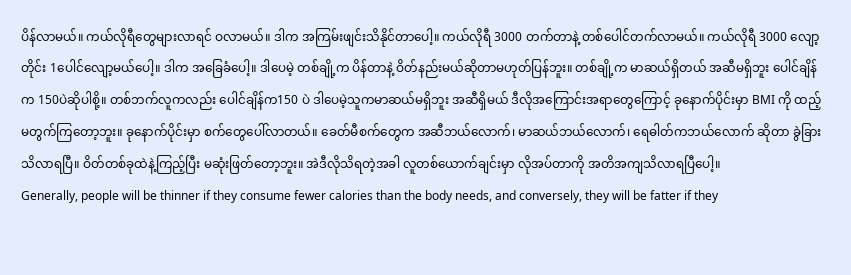ပိန်လာမယ်။ ကယ်လိုရီတွေများလာရင် ဝလာမယ်။ ဒါက အကြမ်းဖျင်းသိနိုင်တာပေါ့။ ကယ်လိုရီ 3000 တက်တာနဲ့ တစ်ပေါင်တက်လာမယ်။ ကယ်လိုရီ 3000 လျော့တိုင်း 1ပေါင်လျော့မယ်ပေါ့။ ဒါက အခြေခံပေါ့။ ဒါပေမဲ့ တစ်ချို့က ပိန်တာနဲ့ ဝိတ်နည်းမယ်ဆိုတာမဟုတ်ပြန်ဘူး။ တစ်ချို့က မာဆယ်ရှိတယ် အဆီမရှိဘူး ပေါင်ချိန်က 150ပဲဆိုပါစို့။ တစ်ဘက်လူကလည်း ပေါင်ချိန်က150 ပဲ ဒါပေမဲ့သူကမာဆယ်မရှိဘူး အဆီရှိမယ် ဒီလိုအကြောင်းအရာတွေကြောင့် ခုနောက်ပိုင်းမှာ BMI ကို ထည့်မတွက်ကြတော့ဘူး။ ခုနောက်ပိုင်းမှာ စက်တွေပေါ်လာတယ်။ ခေတ်မီစက်တွေက အဆီဘယ်လောက်၊ မာဆယ်ဘယ်လောက်၊ ရေဓါတ်ကဘယ်လောက် ဆိုတာ ခွဲခြား သိလာရပြီ။ ဝိတ်တစ်ခုထဲနဲ့ကြည့်ပြီး မဆုံးဖြတ်တော့ဘူး။ အဲဒီလိုသိရတဲ့အခါ လူတစ်ယောက်ချင်းမှာ လိုအပ်တာကို အတိအကျသိလာရပြီပေါ့။
Generally, people will be thinner if they consume fewer calories than the body needs, and conversely, they will be fatter if they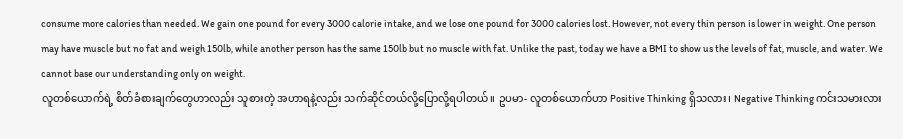consume more calories than needed. We gain one pound for every 3000 calorie intake, and we lose one pound for 3000 calories lost. However, not every thin person is lower in weight. One person may have muscle but no fat and weigh 150lb, while another person has the same 150lb but no muscle with fat. Unlike the past, today we have a BMI to show us the levels of fat, muscle, and water. We cannot base our understanding only on weight.
လူတစ်ယောက်ရဲ့ စိတ်ခံစားချက်တွေဟာလည်း သူစားတဲ့ အဟာရနဲ့လည်း သက်ဆိုင်တယ်လို့ပြောလို့ရပါတယ်။ ဥပမာ- လူတစ်ယောက်ဟာ Positive Thinking ရှိသလား၊ Negative Thinking ကင်းသမားလား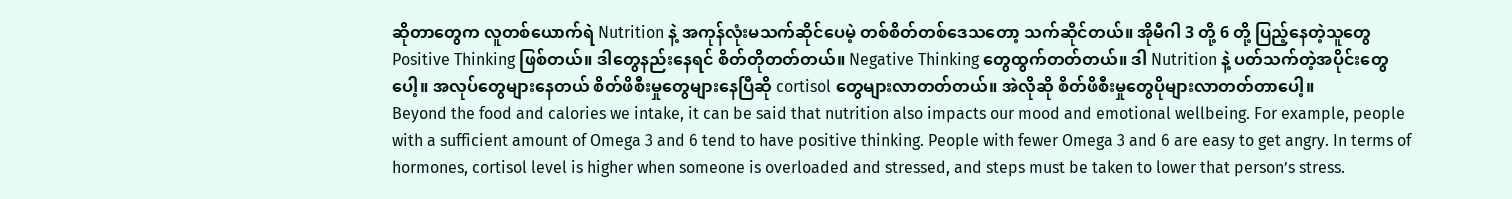ဆိုတာတွေက လူတစ်ယောက်ရဲ Nutrition နဲ့ အကုန်လုံးမသက်ဆိုင်ပေမဲ့ တစ်စိတ်တစ်ဒေသတော့ သက်ဆိုင်တယ်။ အိုမီဂါ 3 တို့ 6 တို့ ပြည့်နေတဲ့သူတွေ Positive Thinking ဖြစ်တယ်။ ဒါတွေနည်းနေရင် စိတ်တိုတတ်တယ်။ Negative Thinking တွေထွက်တတ်တယ်။ ဒါ Nutrition နဲ့ ပတ်သက်တဲ့အပိုင်းတွေပေါ့။ အလုပ်တွေများနေတယ် စိတ်ဖိစီးမှုတွေများနေပြီဆို cortisol တွေများလာတတ်တယ်။ အဲလိုဆို စိတ်ဖိစီးမှုတွေပိုများလာတတ်တာပေါ့။
Beyond the food and calories we intake, it can be said that nutrition also impacts our mood and emotional wellbeing. For example, people with a sufficient amount of Omega 3 and 6 tend to have positive thinking. People with fewer Omega 3 and 6 are easy to get angry. In terms of hormones, cortisol level is higher when someone is overloaded and stressed, and steps must be taken to lower that person’s stress.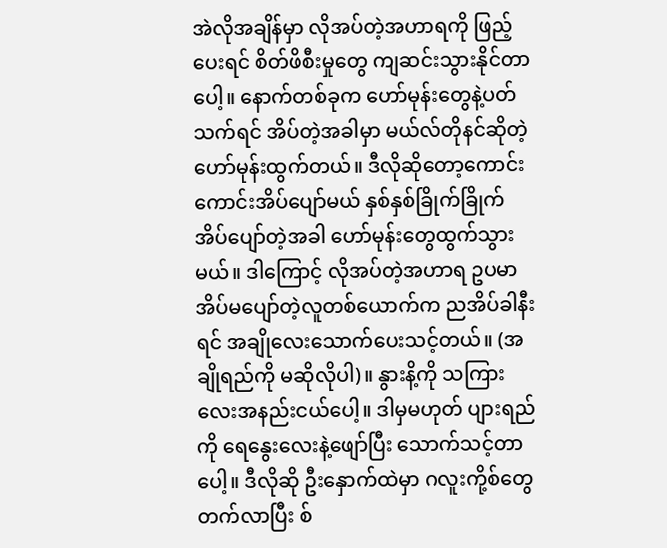အဲလိုအချိန်မှာ လိုအပ်တဲ့အဟာရကို ဖြည့်ပေးရင် စိတ်ဖိစီးမှုတွေ ကျဆင်းသွားနိုင်တာပေါ့။ နောက်တစ်ခုက ဟော်မုန်းတွေနဲ့ပတ်သက်ရင် အိပ်တဲ့အခါမှာ မယ်လ်တိုနင်ဆိုတဲ့ ဟော်မုန်းထွက်တယ်။ ဒီလိုဆိုတော့ကောင်းကောင်းအိပ်ပျော်မယ် နှစ်နှစ်ခြိုက်ခြိုက်အိပ်ပျော်တဲ့အခါ ဟော်မုန်းတွေထွက်သွားမယ်။ ဒါကြောင့် လိုအပ်တဲ့အဟာရ ဥပမာအိပ်မပျော်တဲ့လူတစ်ယောက်က ညအိပ်ခါနီးရင် အချိုလေးသောက်ပေးသင့်တယ်။ (အချိုရည်ကို မဆိုလိုပါ)။ နွားနိ့ကို သကြားလေးအနည်းငယ်ပေါ့။ ဒါမှမဟုတ် ပျားရည်ကို ရေနွေးလေးနဲ့ဖျော်ပြီး သောက်သင့်တာပေါ့။ ဒီလိုဆို ဦးနှောက်ထဲမှာ ဂလူးကို့စ်တွေတက်လာပြီး စ်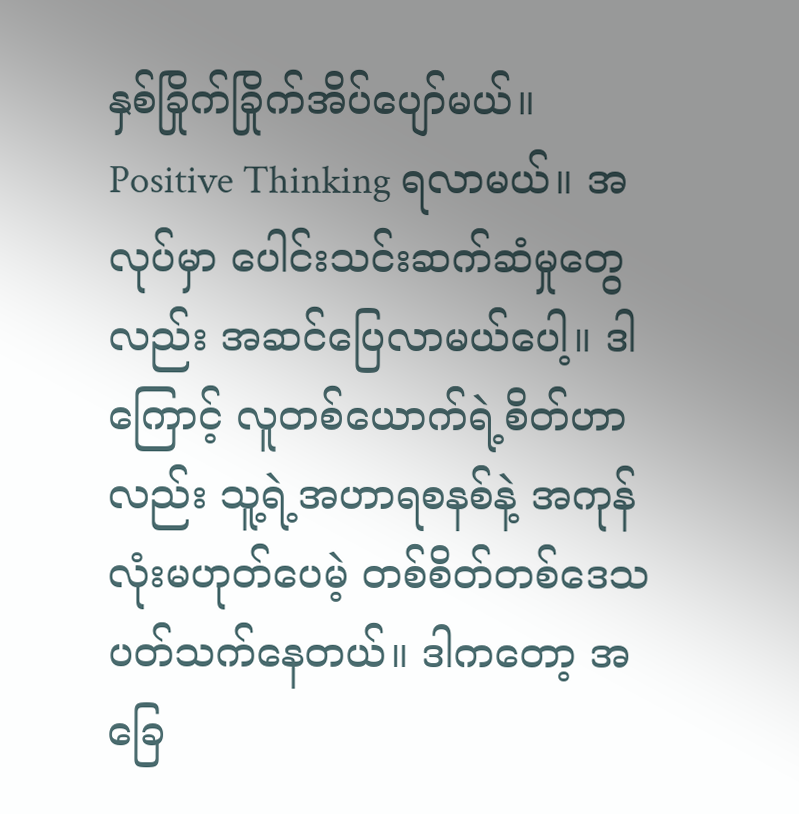နှစ်ခြိုက်ခြိုက်အိပ်ပျော်မယ်။ Positive Thinking ရလာမယ်။ အလုပ်မှာ ပေါင်းသင်းဆက်ဆံမှုတွေလည်း အဆင်ပြေလာမယ်ပေါ့။ ဒါကြောင့် လူတစ်ယောက်ရဲ့စိတ်ဟာလည်း သူ့ရဲ့အဟာရစနစ်နဲ့ အကုန်လုံးမဟုတ်ပေမဲ့ တစ်စိတ်တစ်ဒေသ ပတ်သက်နေတယ်။ ဒါကတော့ အခြေ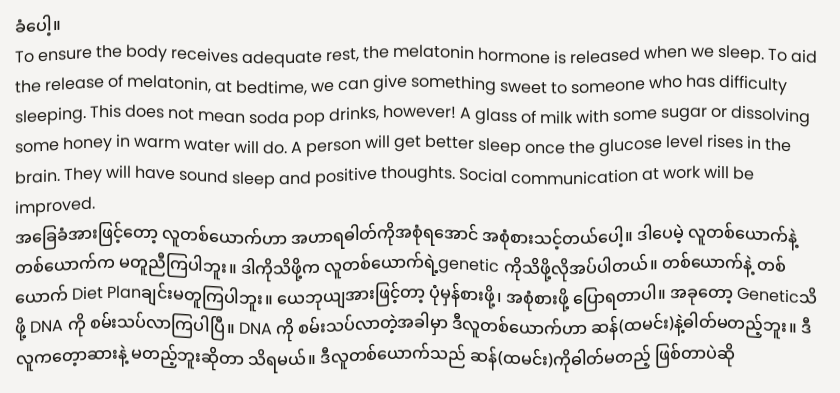ခံပေါ့။
To ensure the body receives adequate rest, the melatonin hormone is released when we sleep. To aid the release of melatonin, at bedtime, we can give something sweet to someone who has difficulty sleeping. This does not mean soda pop drinks, however! A glass of milk with some sugar or dissolving some honey in warm water will do. A person will get better sleep once the glucose level rises in the brain. They will have sound sleep and positive thoughts. Social communication at work will be improved.
အခြေခံအားဖြင့်တော့ လူတစ်ယောက်ဟာ အဟာရဓါတ်ကိုအစုံရအောင် အစုံစားသင့်တယ်ပေါ့။ ဒါပေမဲ့ လူတစ်ယောက်နဲ့ တစ်ယောက်က မတူညီကြပါဘူး။ ဒါကိုသိဖို့က လူတစ်ယောက်ရဲ့genetic ကိုသိဖို့လိုအပ်ပါတယ်။ တစ်ယောက်နဲ့ တစ်ယောက် Diet Planချင်းမတူကြပါဘူး။ ယေဘုယျအားဖြင့်တာ့ ပုံမှန်စားဖို့၊ အစုံစားဖို့ ပြောရတာပါ။ အခုတော့ Geneticသိဖို့ DNA ကို စမ်းသပ်လာကြပါပြီ။ DNA ကို စမ်းသပ်လာတဲ့အခါမှာ ဒီလူတစ်ယောက်ဟာ ဆန်(ထမင်း)နဲ့ဓါတ်မတည့်ဘူး။ ဒီလူကတေ့ာဆားနဲ့ မတည့်ဘူးဆိုတာ သိရမယ်။ ဒီလူတစ်ယောက်သည် ဆန်(ထမင်း)ကိုဓါတ်မတည့် ဖြစ်တာပဲဆို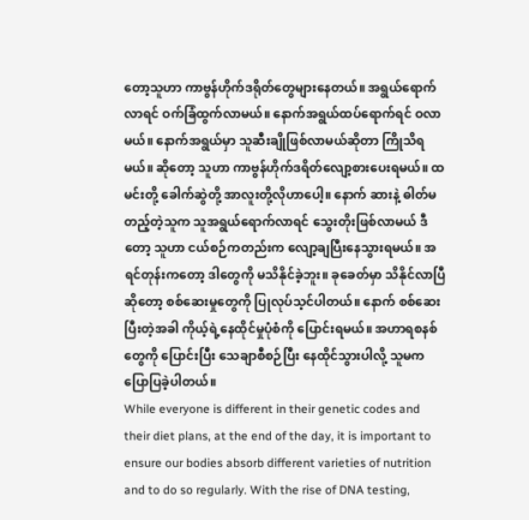တော့သူဟာ ကာဗွန်ဟိုက်ဒရိုတ်တွေများနေတယ်။ အရွယ်ရောက်လာရင် ဝက်ခြံထွက်လာမယ်။ နောက်အရွယ်ထပ်ရောက်ရင် ဝလာမယ်။ နောက်အရွယ်မှာ သူဆီးချိုဖြစ်လာမယ်ဆိုတာ ကြိုသိရမယ်။ ဆိုတော့ သူဟာ ကာဗွန်ဟိုက်ဒရိတ်လျော့စားပေးရမယ်။ ထမင်းတို့ ခေါက်ဆွဲတို့ အာလူးတို့လိုဟာပေါ့။ နောက် ဆားနဲ့ ဓါတ်မတည့်တဲ့သူက သူအရွယ်ရောက်လာရင် သွေးတိုးဖြစ်လာမယ် ဒီတော့ သူဟာ ငယ်စဉ်ကတည်းက လျော့ချပြီးနေသွားရမယ်။ အရင်တုန်းကတော့ ဒါတွေကို မသိနိုင်ခဲ့ဘူး။ ခုခေတ်မှာ သိနိုင်လာပြီဆိုတော့ စစ်ဆေးမှုတွေကို ပြုလုပ်သ့င်ပါတယ်။ နောက် စစ်ဆေးပြီးတဲ့အခါ ကိုယ့်ရဲ့နေထိုင်မှုပုံစံကို ပြောင်းရမယ်။ အဟာရစနစ်တွေကို ပြောင်းပြီး သေချာစီစဉ်ပြီး နေထိုင်သွားပါလို့ သူမက ပြောပြခဲ့ပါတယ်။
While everyone is different in their genetic codes and their diet plans, at the end of the day, it is important to ensure our bodies absorb different varieties of nutrition and to do so regularly. With the rise of DNA testing,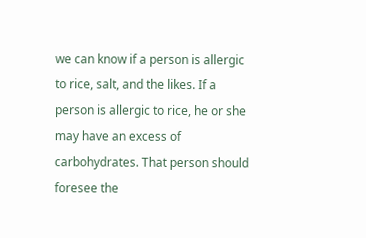we can know if a person is allergic to rice, salt, and the likes. If a person is allergic to rice, he or she may have an excess of carbohydrates. That person should foresee the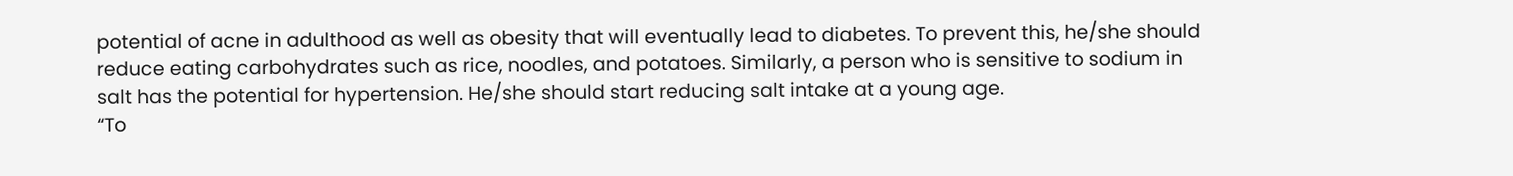potential of acne in adulthood as well as obesity that will eventually lead to diabetes. To prevent this, he/she should reduce eating carbohydrates such as rice, noodles, and potatoes. Similarly, a person who is sensitive to sodium in salt has the potential for hypertension. He/she should start reducing salt intake at a young age.
“To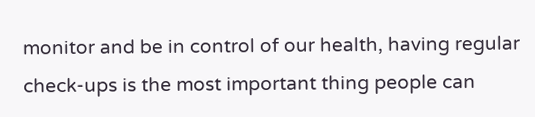monitor and be in control of our health, having regular check-ups is the most important thing people can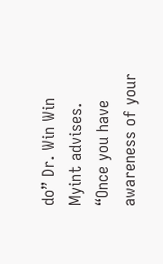do” Dr. Win Win Myint advises. “Once you have awareness of your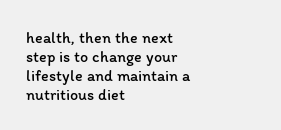health, then the next step is to change your lifestyle and maintain a nutritious diet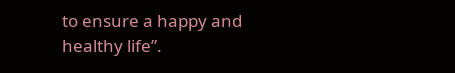to ensure a happy and healthy life”.